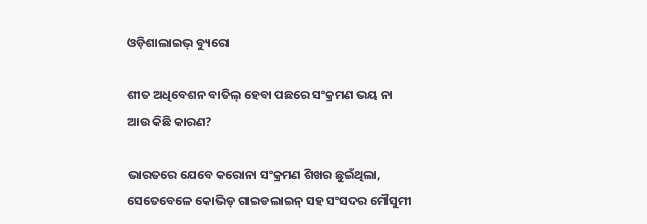ଓଡ଼ିଶାଲାଇଭ୍ ବ୍ୟୁରୋ

ଶୀତ ଅଧିବେଶନ ବାତିଲ୍ ହେବା ପଛରେ ସଂକ୍ରମଣ ଭୟ ନା ଆଉ କିଛି କାରଣ?

ଭାରତରେ ଯେବେ କରୋନା ସଂକ୍ରମଣ ଶିଖର ଛୁଇଁଥିଲା, ସେତେବେଳେ କୋଭିଡ୍ ଗାଇଡଲାଇନ୍ ସହ ସଂସଦର ମୌସୁମୀ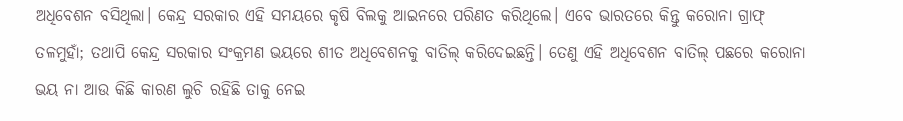ଅଧିବେଶନ ବସିଥିଲା। କେନ୍ଦ୍ର ସରକାର ଏହି ସମୟରେ କୃଷି ବିଲକୁ ଆଇନରେ ପରିଣତ କରିଥିଲେ। ଏବେ ଭାରତରେ କିନ୍ତୁ କରୋନା ଗ୍ରାଫ୍ ତଳମୁହାଁ; ତଥାପି କେନ୍ଦ୍ର ସରକାର ସଂକ୍ରମଣ ଭୟରେ ଶୀତ ଅଧିବେଶନକୁ ବାତିଲ୍ କରିଦେଇଛନ୍ତି। ତେଣୁ ଏହି ଅଧିବେଶନ ବାତିଲ୍ ପଛରେ କରୋନା ଭୟ ନା ଆଉ କିଛି କାରଣ ଲୁଚି ରହିଛି ତାକୁ ନେଇ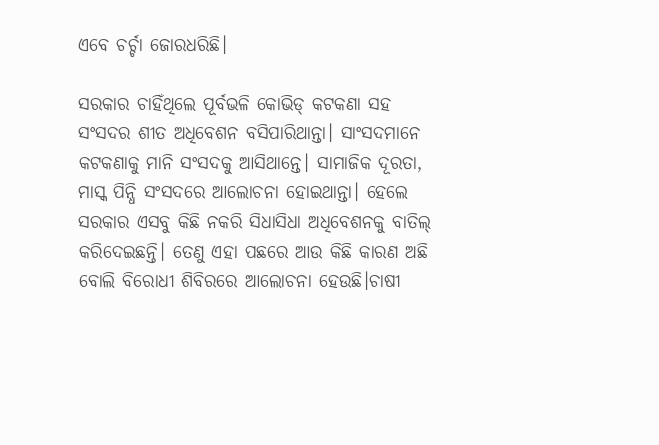ଏବେ ଚର୍ଚ୍ଚା ଜୋରଧରିଛି।

ସରକାର ଚାହିଁଥିଲେ ପୂର୍ବଭଳି କୋଭିଡ୍ କଟକଣା ସହ ସଂସଦର ଶୀତ ଅଧିବେଶନ ବସିପାରିଥାନ୍ତା। ସାଂସଦମାନେ କଟକଣାକୁ ମାନି ସଂସଦକୁ ଆସିଥାନ୍ତେ। ସାମାଜିକ ଦୂରତା, ମାସ୍କ ପିନ୍ଧି ସଂସଦରେ ଆଲୋଚନା ହୋଇଥାନ୍ତା। ହେଲେ ସରକାର ଏସବୁ କିଛି ନକରି ସିଧାସିଧା ଅଧିବେଶନକୁ ବାତିଲ୍ କରିଦେଇଛନ୍ତି। ତେଣୁ ଏହା ପଛରେ ଆଉ କିଛି କାରଣ ଅଛି ବୋଲି ବିରୋଧୀ ଶିବିରରେ ଆଲୋଚନା ହେଉଛି।ଚାଷୀ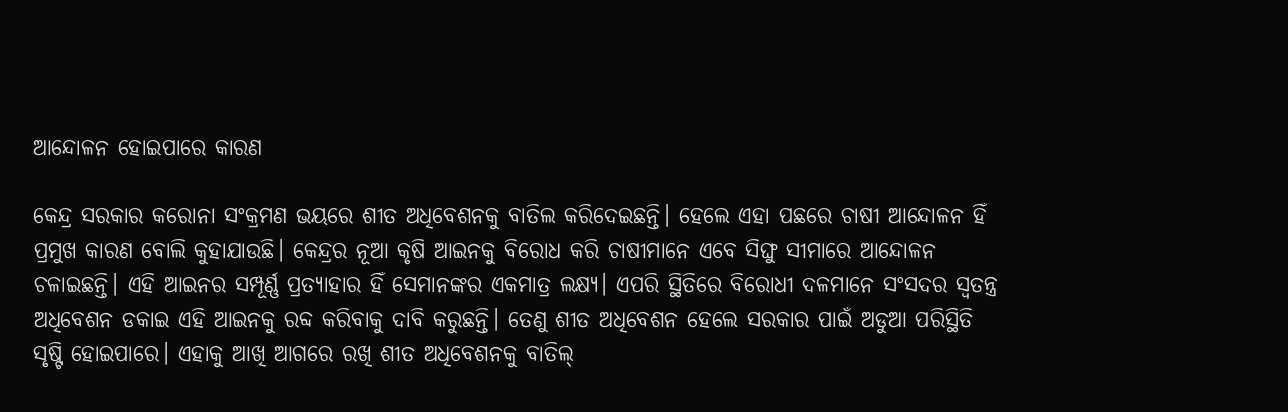ଆନ୍ଦୋଳନ ହୋଇପାରେ କାରଣ

କେନ୍ଦ୍ର ସରକାର କରୋନା ସଂକ୍ରମଣ ଭୟରେ ଶୀତ ଅଧିବେଶନକୁ ବାତିଲ କରିଦେଇଛନ୍ତି। ହେଲେ ଏହା ପଛରେ ଚାଷୀ ଆନ୍ଦୋଳନ ହିଁ ପ୍ରମୁଖ କାରଣ ବୋଲି କୁହାଯାଉଛି। କେନ୍ଦ୍ରର ନୂଆ କୃଷି ଆଇନକୁ ବିରୋଧ କରି ଚାଷୀମାନେ ଏବେ ସିଙ୍ଘୁ ସୀମାରେ ଆନ୍ଦୋଳନ ଚଳାଇଛନ୍ତି। ଏହି ଆଇନର ସମ୍ପୂର୍ଣ୍ଣ ପ୍ରତ୍ୟାହାର ହିଁ ସେମାନଙ୍କର ଏକମାତ୍ର ଲକ୍ଷ୍ୟ। ଏପରି ସ୍ଥିତିରେ ବିରୋଧୀ ଦଳମାନେ ସଂସଦର ସ୍ୱତନ୍ତ୍ର ଅଧିବେଶନ ଡକାଇ ଏହି ଆଇନକୁ ରବ୍ଦ କରିବାକୁ ଦାବି କରୁଛନ୍ତି। ତେଣୁ ଶୀତ ଅଧିବେଶନ ହେଲେ ସରକାର ପାଇଁ ଅଡୁଆ ପରିସ୍ଥିତି ସୃଷ୍ଟି ହୋଇପାରେ। ଏହାକୁ ଆଖି ଆଗରେ ରଖି ଶୀତ ଅଧିବେଶନକୁ ବାତିଲ୍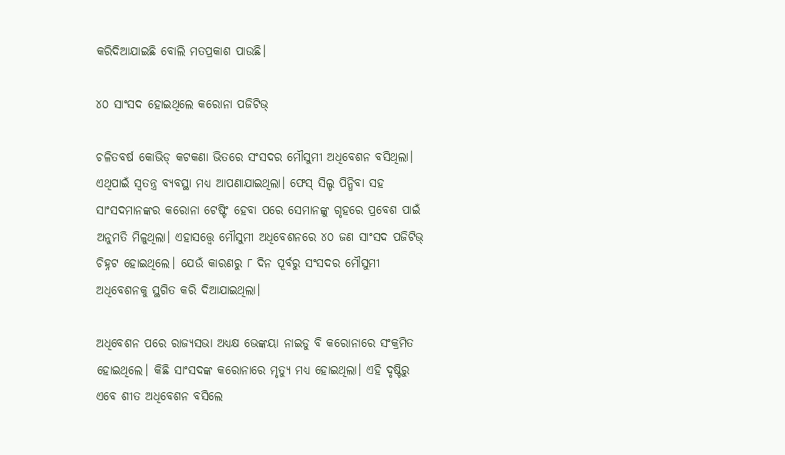କରିଦିଆଯାଇଛି ବୋଲି ମତପ୍ରକାଶ ପାଉଛି।

୪୦ ସାଂସଦ ହୋଇଥିଲେ କରୋନା ପଜିଟିଭ୍

ଚଳିତବର୍ଷ କୋଭିଡ୍ କଟକଣା ଭିତରେ ସଂସଦର ମୌସୁମୀ ଅଧିବେଶନ ବସିଥିଲା। ଏଥିପାଇଁ ସ୍ୱତନ୍ତ୍ର ବ୍ୟବସ୍ଥା ମଧ୍ୟ ଆପଣାଯାଇଥିଲା। ଫେସ୍ ସିଲ୍ଡ ପିନ୍ଧିବା ସହ ସାଂସଦମାନଙ୍କର କରୋନା ଟେଷ୍ଟିଂ ହେବା ପରେ ସେମାନଙ୍କୁ ଗୃହରେ ପ୍ରବେଶ ପାଇଁ ଅନୁମତି ମିଳୁଥିଲା। ଏହାସତ୍ତ୍ୱେ ମୌସୁମୀ ଅଧିବେଶନରେ ୪୦ ଜଣ ସାଂସଦ ପଜିଟିଭ୍ ଚିହ୍ନଟ ହୋଇଥିଲେ। ଯେଉଁ କାରଣରୁ ୮ ଦିନ ପୂର୍ବରୁ ସଂସଦର ମୌସୁମୀ ଅଧିବେଶନକୁ ସ୍ଥଗିତ କରି ଦିଆଯାଇଥିଲା।

ଅଧିବେଶନ ପରେ ରାଜ୍ୟସଭା ଅଧ୍ୟକ୍ଷ ଭେଙ୍କୟା ନାଇଡୁ ବି କରୋନାରେ ସଂକ୍ରମିତ ହୋଇଥିଲେ। କିଛି ସାଂସଦଙ୍କ କରୋନାରେ ମୃତ୍ୟୁ ମଧ୍ୟ ହୋଇଥିଲା। ଏହି ଦୃଷ୍ଟିରୁ ଏବେ ଶୀତ ଅଧିବେଶନ ବସିଲେ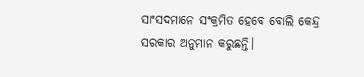ସାଂସଦମାନେ ସଂକ୍ରମିତ ହେବେ ବୋଲି କେନ୍ଦ୍ର ସରକାର ଅନୁମାନ କରୁଛନ୍ତି।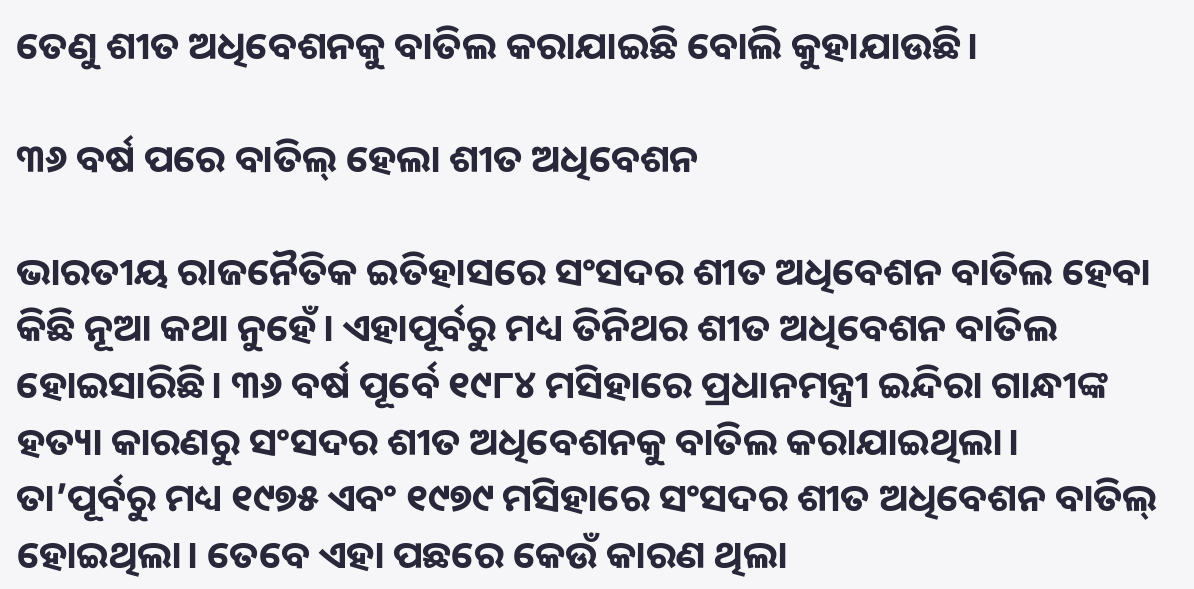ତେଣୁ ଶୀତ ଅଧିବେଶନକୁ ବାତିଲ କରାଯାଇଛି ବୋଲି କୁହାଯାଉଛି।

୩୬ ବର୍ଷ ପରେ ବାତିଲ୍ ହେଲା ଶୀତ ଅଧିବେଶନ

ଭାରତୀୟ ରାଜନୈତିକ ଇତିହାସରେ ସଂସଦର ଶୀତ ଅଧିବେଶନ ବାତିଲ ହେବା କିଛି ନୂଆ କଥା ନୁହେଁ। ଏହାପୂର୍ବରୁ ମଧ୍ୟ ତିନିଥର ଶୀତ ଅଧିବେଶନ ବାତିଲ ହୋଇସାରିଛି। ୩୬ ବର୍ଷ ପୂର୍ବେ ୧୯୮୪ ମସିହାରେ ପ୍ରଧାନମନ୍ତ୍ରୀ ଇନ୍ଦିରା ଗାନ୍ଧୀଙ୍କ ହତ୍ୟା କାରଣରୁ ସଂସଦର ଶୀତ ଅଧିବେଶନକୁ ବାତିଲ କରାଯାଇଥିଲା। ତା’ପୂର୍ବରୁ ମଧ୍ୟ ୧୯୭୫ ଏବଂ ୧୯୭୯ ମସିହାରେ ସଂସଦର ଶୀତ ଅଧିବେଶନ ବାତିଲ୍ ହୋଇଥିଲା। ତେବେ ଏହା ପଛରେ କେଉଁ କାରଣ ଥିଲା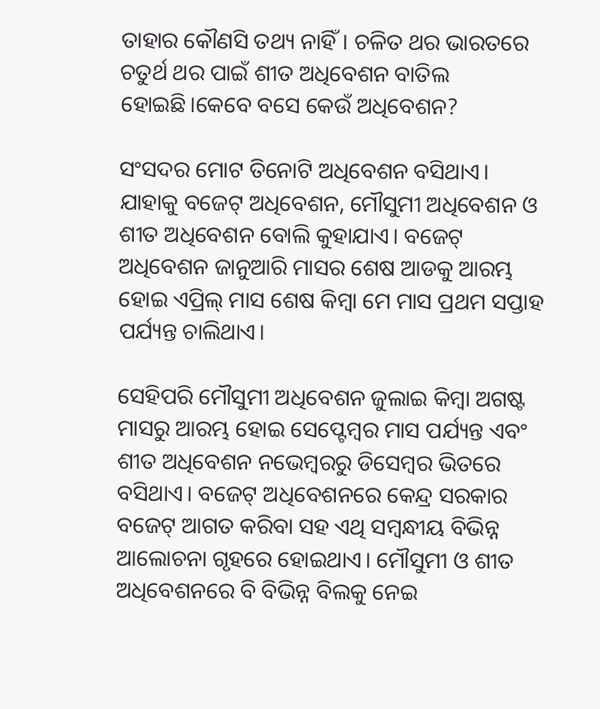ତାହାର କୌଣସି ତଥ୍ୟ ନାହିଁ। ଚଳିତ ଥର ଭାରତରେ ଚତୁର୍ଥ ଥର ପାଇଁ ଶୀତ ଅଧିବେଶନ ବାତିଲ ହୋଇଛି।କେବେ ବସେ କେଉଁ ଅଧିବେଶନ?

ସଂସଦର ମୋଟ ତିନୋଟି ଅଧିବେଶନ ବସିଥାଏ। ଯାହାକୁ ବଜେଟ୍ ଅଧିବେଶନ, ମୌସୁମୀ ଅଧିବେଶନ ଓ ଶୀତ ଅଧିବେଶନ ବୋଲି କୁହାଯାଏ। ବଜେଟ୍ ଅଧିବେଶନ ଜାନୁଆରି ମାସର ଶେଷ ଆଡକୁ ଆରମ୍ଭ ହୋଇ ଏପ୍ରିଲ୍ ମାସ ଶେଷ କିମ୍ବା ମେ ମାସ ପ୍ରଥମ ସପ୍ତାହ ପର୍ଯ୍ୟନ୍ତ ଚାଲିଥାଏ।

ସେହିପରି ମୌସୁମୀ ଅଧିବେଶନ ଜୁଲାଇ କିମ୍ବା ଅଗଷ୍ଟ ମାସରୁ ଆରମ୍ଭ ହୋଇ ସେପ୍ଟେମ୍ବର ମାସ ପର୍ଯ୍ୟନ୍ତ ଏବଂ ଶୀତ ଅଧିବେଶନ ନଭେମ୍ବରରୁ ଡିସେମ୍ବର ଭିତରେ ବସିଥାଏ। ବଜେଟ୍ ଅଧିବେଶନରେ କେନ୍ଦ୍ର ସରକାର ବଜେଟ୍ ଆଗତ କରିବା ସହ ଏଥି ସମ୍ବନ୍ଧୀୟ ବିଭିନ୍ନ ଆଲୋଚନା ଗୃହରେ ହୋଇଥାଏ। ମୌସୁମୀ ଓ ଶୀତ ଅଧିବେଶନରେ ବି ବିଭିନ୍ନ ବିଲକୁ ନେଇ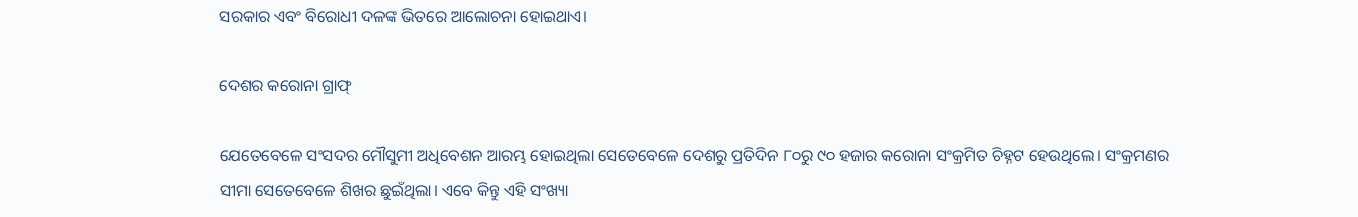ସରକାର ଏବଂ ବିରୋଧୀ ଦଳଙ୍କ ଭିତରେ ଆଲୋଚନା ହୋଇଥାଏ।

ଦେଶର କରୋନା ଗ୍ରାଫ୍

ଯେତେବେଳେ ସଂସଦର ମୌସୁମୀ ଅଧିବେଶନ ଆରମ୍ଭ ହୋଇଥିଲା ସେତେବେଳେ ଦେଶରୁ ପ୍ରତିଦିନ ୮୦ରୁ ୯୦ ହଜାର କରୋନା ସଂକ୍ରମିତ ଚିହ୍ନଟ ହେଉଥିଲେ। ସଂକ୍ରମଣର ସୀମା ସେତେବେଳେ ଶିଖର ଛୁଇଁଥିଲା। ଏବେ କିନ୍ତୁ ଏହି ସଂଖ୍ୟା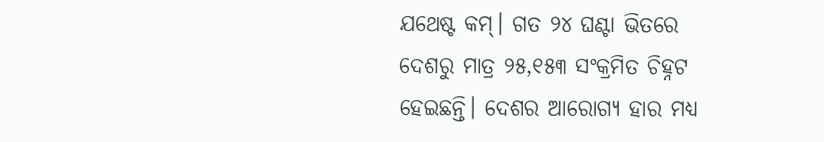ଯଥେଷ୍ଟ କମ୍। ଗତ ୨୪ ଘଣ୍ଟା ଭିତରେ ଦେଶରୁ ମାତ୍ର ୨୫,୧୫୩ ସଂକ୍ରମିତ ଚିହ୍ନଟ ହେଇଛନ୍ତି। ଦେଶର ଆରୋଗ୍ୟ ହାର ମଧ୍ୟ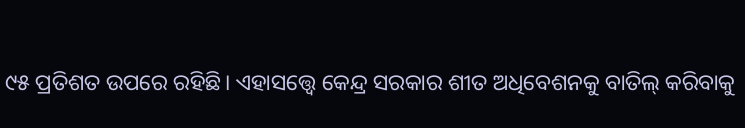୯୫ ପ୍ରତିଶତ ଉପରେ ରହିଛି। ଏହାସତ୍ତ୍ୱେ କେନ୍ଦ୍ର ସରକାର ଶୀତ ଅଧିବେଶନକୁ ବାତିଲ୍ କରିବାକୁ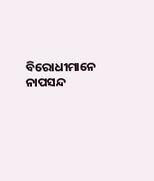ବିରୋଧୀମାନେ ନାପସନ୍ଦ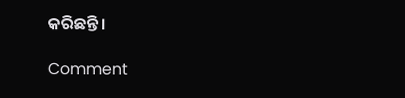କରିଛନ୍ତି।

Comment